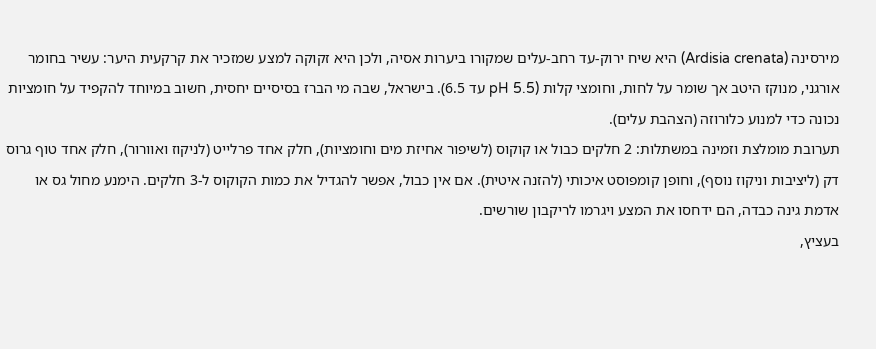מירסינה (Ardisia crenata) היא שיח ירוק-עד רחב-עלים שמקורו ביערות אסיה, ולכן היא זקוקה למצע שמזכיר את קרקעית היער: עשיר בחומר אורגני, מנוקז היטב אך שומר על לחות, וחומצי קלות (pH 5.5 עד 6.5). בישראל, שבה מי הברז בסיסיים יחסית, חשוב במיוחד להקפיד על חומציות נכונה כדי למנוע כלורוזה (הצהבת עלים).
תערובת מומלצת וזמינה במשתלות: 2 חלקים כבול או קוקוס (לשיפור אחיזת מים וחומציות), חלק אחד פרלייט (לניקוז ואוורור), חלק אחד טוף גרוס דק (ליציבות וניקוז נוסף), וחופן קומפוסט איכותי (להזנה איטית). אם אין כבול, אפשר להגדיל את כמות הקוקוס ל-3 חלקים. הימנע מחול גס או אדמת גינה כבדה, הם ידחסו את המצע ויגרמו לריקבון שורשים.
בעציץ,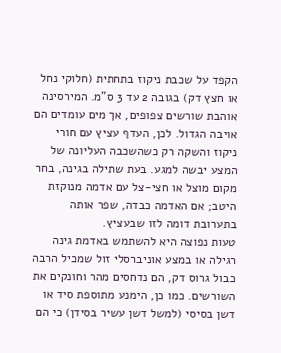הקפד על שכבת ניקוז בתחתית (חלוקי נחל או חצץ דק) בגובה 2 עד 3 ס"מ. המירסינה אוהבת שורשים צפופים, אך מים עומדים הם אויבה הגדול. לכן, העדף עציץ עם חורי ניקוז והשקה רק כשהשכבה העליונה של המצע יבשה למגע. בעת שתילה בגינה, בחר מקום מוצל או חצי-צל עם אדמה מנוקזת היטב; אם האדמה כבדה, שפר אותה בתערובת דומה לזו שבעציץ.
טעות נפוצה היא להשתמש באדמת גינה רגילה או במצע אוניברסלי זול שמכיל הרבה כבול גרוס דק, הם נדחסים מהר וחונקים את השורשים. כמו כן, הימנע מתוספת סיד או דשן בסיסי (למשל דשן עשיר בסידן) כי הם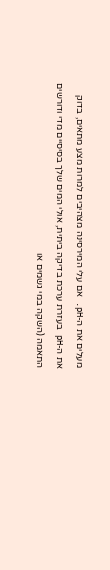מעלים את ה-pH. אם עלי המירסינה מצהיבים למרות מצע מתאים, בדוק את ה-pH בעזרת ערכת בדיקה ביתית, אולי המים שלך בסיסיים מדי ודורשים התאמה (השקה במי גשמים או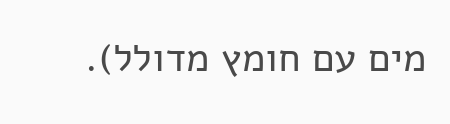מים עם חומץ מדולל).